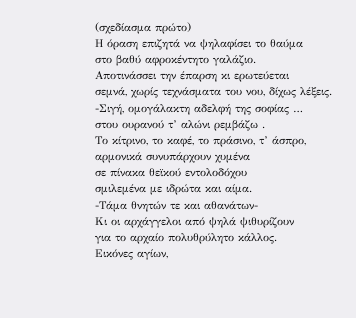(σχεδίασμα πρώτο)
Η όραση επιζητά να ψηλαφίσει το θαύμα
στο βαθύ αφροκέντητο γαλάζιο.
Αποτινάσσει την έπαρση κι ερωτεύεται
σεμνά, χωρίς τεχνάσματα του νου, δίχως λέξεις.
-Σιγή, ομογάλακτη αδελφή της σοφίας …
στου ουρανού τ’ αλώνι ρεμβάζω .
Το κίτρινο, το καφέ, το πράσινο, τ’ άσπρο,
αρμονικά συνυπάρχουν χυμένα
σε πίνακα θεϊκού εντολοδόχου
σμιλεμένα με ιδρώτα και αίμα.
-Τάμα θνητών τε και αθανάτων-
Κι οι αρχάγγελοι από ψηλά ψιθυρίζουν
για το αρχαίο πολυθρύλητο κάλλος.
Εικόνες αγίων,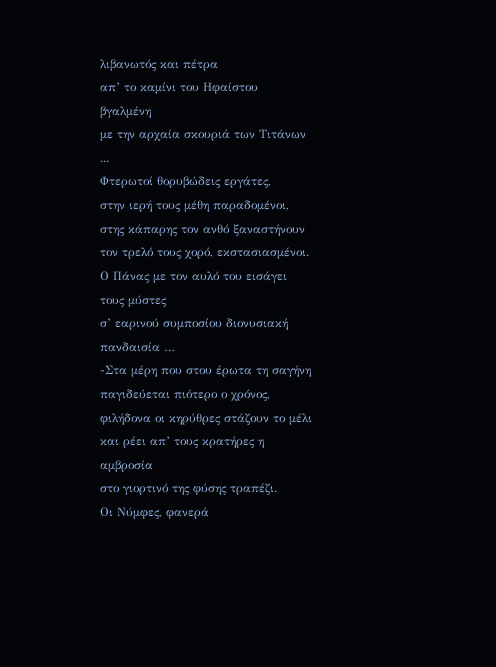λιβανωτός και πέτρα
απ’ το καμίνι του Ηφαίστου βγαλμένη
με την αρχαία σκουριά των Τιτάνων ...
Φτερωτοί θορυβώδεις εργάτες,
στην ιερή τους μέθη παραδομένοι,
στης κάπαρης τον ανθό ξαναστήνουν
τον τρελό τους χορό, εκστασιασμένοι.
Ο Πάνας με τον αυλό του εισάγει τους μύστες
σ’ εαρινού συμποσίου διονυσιακή πανδαισία …
-Στα μέρη που στου έρωτα τη σαγήνη
παγιδεύεται πιότερο ο χρόνος,
φιλήδονα οι κηρύθρες στάζουν το μέλι
και ρέει απ’ τους κρατήρες η αμβροσία
στο γιορτινό της φύσης τραπέζι.
Οι Νύμφες, φανερά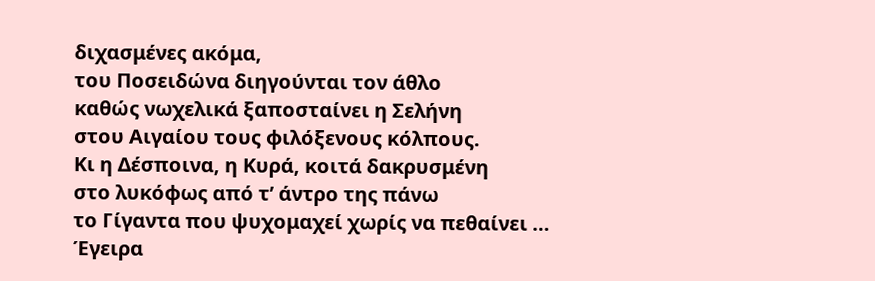διχασμένες ακόμα,
του Ποσειδώνα διηγούνται τον άθλο
καθώς νωχελικά ξαποσταίνει η Σελήνη
στου Αιγαίου τους φιλόξενους κόλπους.
Κι η Δέσποινα, η Κυρά, κοιτά δακρυσμένη
στο λυκόφως από τ’ άντρο της πάνω
το Γίγαντα που ψυχομαχεί χωρίς να πεθαίνει …
Έγειρα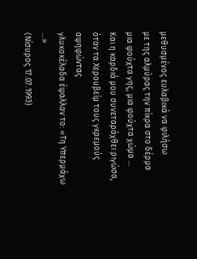μεθυσμένος ευλαβικά να φιλήσω
με της αλμύρας την πίκρα στο δέρμα
μια φούχτα γης, μια φούχτα χώμα …
Και η καρδιά μου συνεταράχθει ριγώσα,
όταν τα Χερουβείμ τους γκρεμούς αψηφώντας
γλυκοκέλαδα έψαλλαν το: «Τη Υπερμάχω …»
(Νίσυρος 17.07.1993)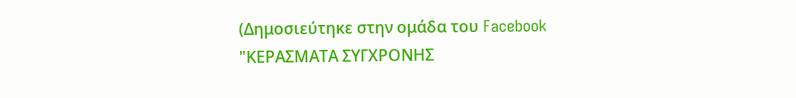(Δημοσιεύτηκε στην ομάδα του Facebook "ΚΕΡΑΣΜΑΤΑ ΣΥΓΧΡΟΝΗΣ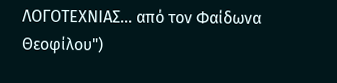ΛΟΓΟΤΕΧΝΙΑΣ... από τον Φαίδωνα Θεοφίλου")